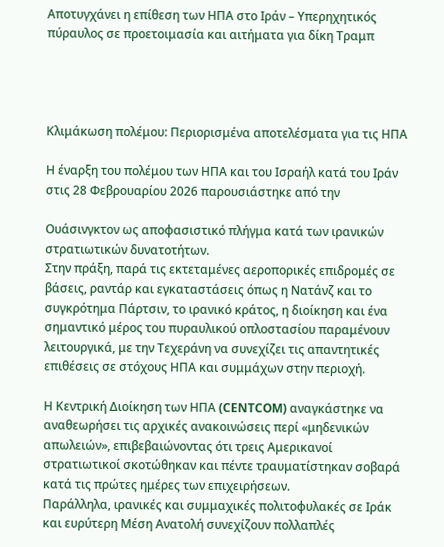Αποτυγχάνει η επίθεση των ΗΠΑ στο Ιράν – Υπερηχητικός πύραυλος σε προετοιμασία και αιτήματα για δίκη Τραμπ




Κλιμάκωση πολέμου: Περιορισμένα αποτελέσματα για τις ΗΠΑ

Η έναρξη του πολέμου των ΗΠΑ και του Ισραήλ κατά του Ιράν στις 28 Φεβρουαρίου 2026 παρουσιάστηκε από την

Ουάσινγκτον ως αποφασιστικό πλήγμα κατά των ιρανικών στρατιωτικών δυνατοτήτων.
Στην πράξη, παρά τις εκτεταμένες αεροπορικές επιδρομές σε βάσεις, ραντάρ και εγκαταστάσεις όπως η Νατάνζ και το συγκρότημα Πάρτσιν, το ιρανικό κράτος, η διοίκηση και ένα σημαντικό μέρος του πυραυλικού οπλοστασίου παραμένουν λειτουργικά, με την Τεχεράνη να συνεχίζει τις απαντητικές επιθέσεις σε στόχους ΗΠΑ και συμμάχων στην περιοχή.

Η Κεντρική Διοίκηση των ΗΠΑ (CENTCOM) αναγκάστηκε να αναθεωρήσει τις αρχικές ανακοινώσεις περί «μηδενικών απωλειών», επιβεβαιώνοντας ότι τρεις Αμερικανοί στρατιωτικοί σκοτώθηκαν και πέντε τραυματίστηκαν σοβαρά κατά τις πρώτες ημέρες των επιχειρήσεων.
Παράλληλα, ιρανικές και συμμαχικές πολιτοφυλακές σε Ιράκ και ευρύτερη Μέση Ανατολή συνεχίζουν πολλαπλές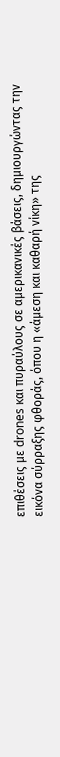επιθέσεις με drones και πυραύλους σε αμερικανικές βάσεις, δημιουργώντας την εικόνα σύρραξης φθοράς, όπου η «άμεση και καθαρή νίκη» της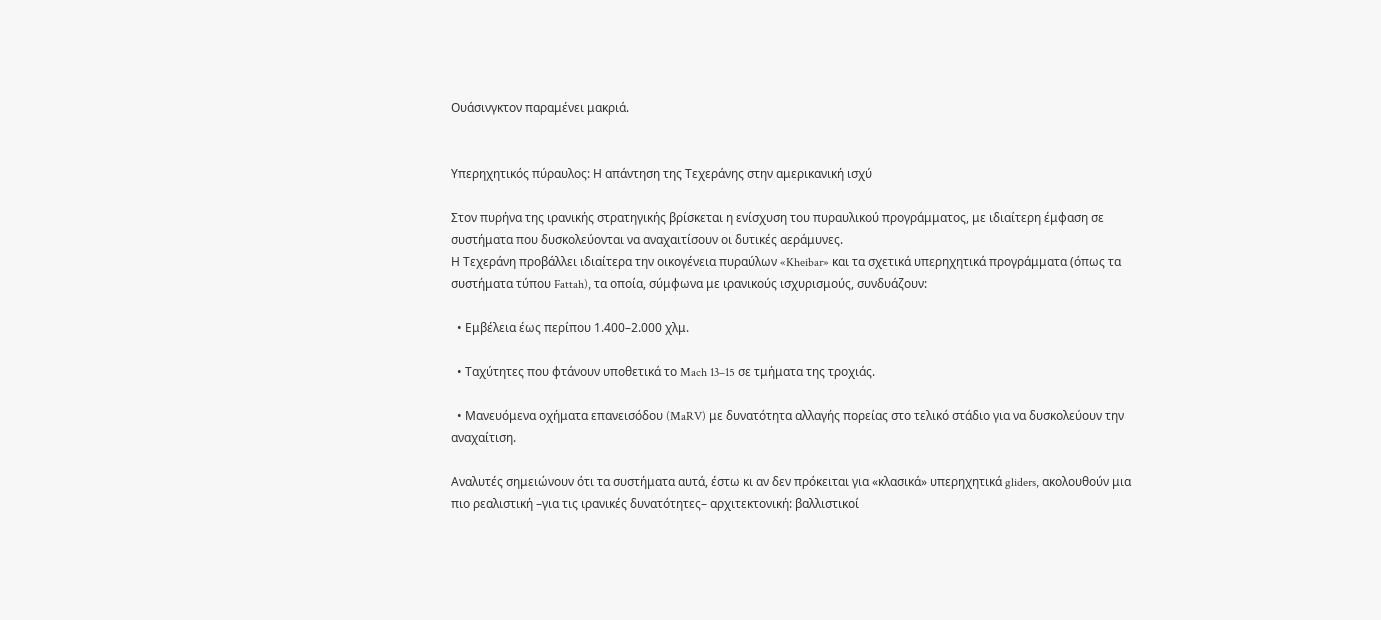Ουάσινγκτον παραμένει μακριά.


Υπερηχητικός πύραυλος: Η απάντηση της Τεχεράνης στην αμερικανική ισχύ

Στον πυρήνα της ιρανικής στρατηγικής βρίσκεται η ενίσχυση του πυραυλικού προγράμματος, με ιδιαίτερη έμφαση σε συστήματα που δυσκολεύονται να αναχαιτίσουν οι δυτικές αεράμυνες.
Η Τεχεράνη προβάλλει ιδιαίτερα την οικογένεια πυραύλων «Kheibar» και τα σχετικά υπερηχητικά προγράμματα (όπως τα συστήματα τύπου Fattah), τα οποία, σύμφωνα με ιρανικούς ισχυρισμούς, συνδυάζουν:

  • Εμβέλεια έως περίπου 1.400–2.000 χλμ.

  • Ταχύτητες που φτάνουν υποθετικά το Mach 13–15 σε τμήματα της τροχιάς.

  • Μανευόμενα οχήματα επανεισόδου (MaRV) με δυνατότητα αλλαγής πορείας στο τελικό στάδιο για να δυσκολεύουν την αναχαίτιση.

Αναλυτές σημειώνουν ότι τα συστήματα αυτά, έστω κι αν δεν πρόκειται για «κλασικά» υπερηχητικά gliders, ακολουθούν μια πιο ρεαλιστική –για τις ιρανικές δυνατότητες– αρχιτεκτονική: βαλλιστικοί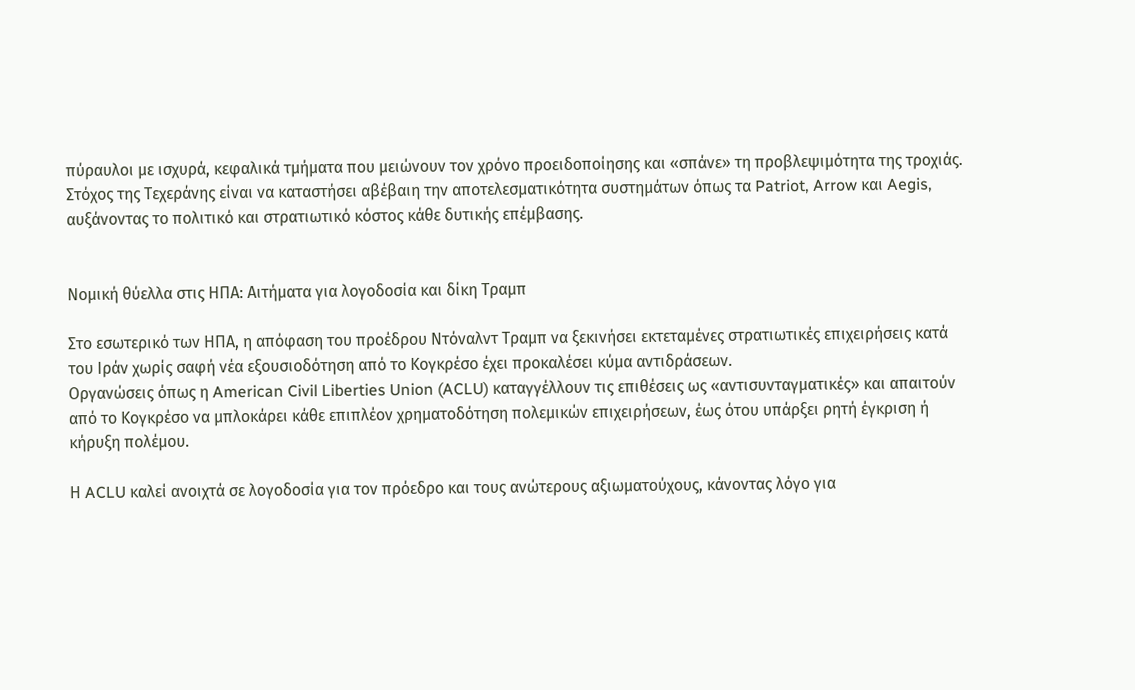πύραυλοι με ισχυρά, κεφαλικά τμήματα που μειώνουν τον χρόνο προειδοποίησης και «σπάνε» τη προβλεψιμότητα της τροχιάς.
Στόχος της Τεχεράνης είναι να καταστήσει αβέβαιη την αποτελεσματικότητα συστημάτων όπως τα Patriot, Arrow και Aegis, αυξάνοντας το πολιτικό και στρατιωτικό κόστος κάθε δυτικής επέμβασης.


Νομική θύελλα στις ΗΠΑ: Αιτήματα για λογοδοσία και δίκη Τραμπ

Στο εσωτερικό των ΗΠΑ, η απόφαση του προέδρου Ντόναλντ Τραμπ να ξεκινήσει εκτεταμένες στρατιωτικές επιχειρήσεις κατά του Ιράν χωρίς σαφή νέα εξουσιοδότηση από το Κογκρέσο έχει προκαλέσει κύμα αντιδράσεων.
Οργανώσεις όπως η American Civil Liberties Union (ACLU) καταγγέλλουν τις επιθέσεις ως «αντισυνταγματικές» και απαιτούν από το Κογκρέσο να μπλοκάρει κάθε επιπλέον χρηματοδότηση πολεμικών επιχειρήσεων, έως ότου υπάρξει ρητή έγκριση ή κήρυξη πολέμου.

Η ACLU καλεί ανοιχτά σε λογοδοσία για τον πρόεδρο και τους ανώτερους αξιωματούχους, κάνοντας λόγο για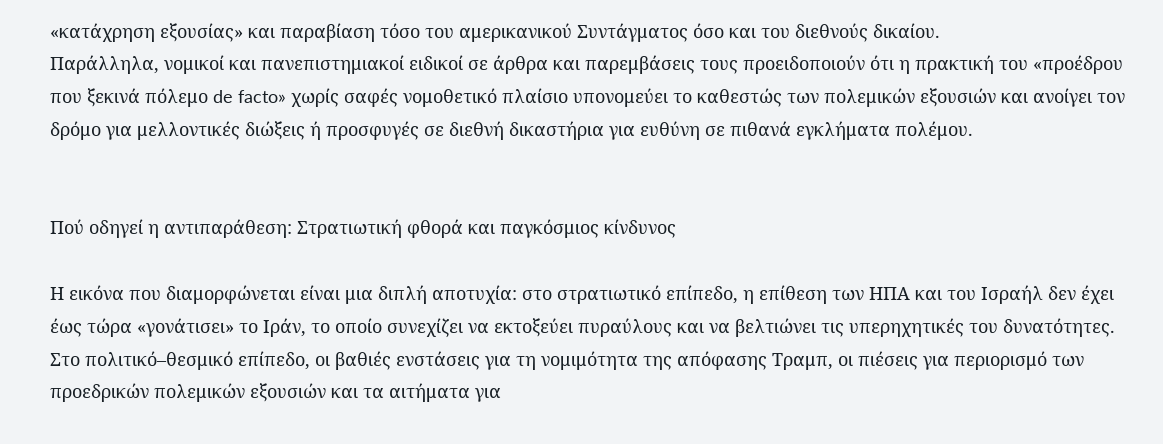«κατάχρηση εξουσίας» και παραβίαση τόσο του αμερικανικού Συντάγματος όσο και του διεθνούς δικαίου.
Παράλληλα, νομικοί και πανεπιστημιακοί ειδικοί σε άρθρα και παρεμβάσεις τους προειδοποιούν ότι η πρακτική του «προέδρου που ξεκινά πόλεμο de facto» χωρίς σαφές νομοθετικό πλαίσιο υπονομεύει το καθεστώς των πολεμικών εξουσιών και ανοίγει τον δρόμο για μελλοντικές διώξεις ή προσφυγές σε διεθνή δικαστήρια για ευθύνη σε πιθανά εγκλήματα πολέμου.


Πού οδηγεί η αντιπαράθεση: Στρατιωτική φθορά και παγκόσμιος κίνδυνος

Η εικόνα που διαμορφώνεται είναι μια διπλή αποτυχία: στο στρατιωτικό επίπεδο, η επίθεση των ΗΠΑ και του Ισραήλ δεν έχει έως τώρα «γονάτισει» το Ιράν, το οποίο συνεχίζει να εκτοξεύει πυραύλους και να βελτιώνει τις υπερηχητικές του δυνατότητες.
Στο πολιτικό–θεσμικό επίπεδο, οι βαθιές ενστάσεις για τη νομιμότητα της απόφασης Τραμπ, οι πιέσεις για περιορισμό των προεδρικών πολεμικών εξουσιών και τα αιτήματα για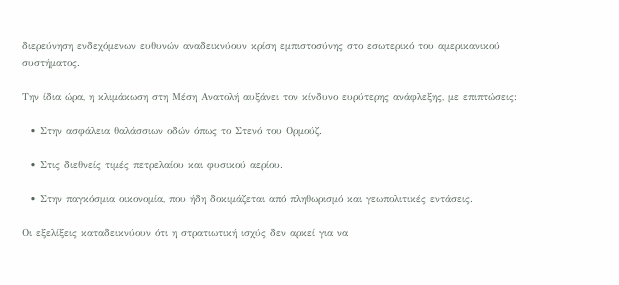διερεύνηση ενδεχόμενων ευθυνών αναδεικνύουν κρίση εμπιστοσύνης στο εσωτερικό του αμερικανικού συστήματος.

Την ίδια ώρα, η κλιμάκωση στη Μέση Ανατολή αυξάνει τον κίνδυνο ευρύτερης ανάφλεξης, με επιπτώσεις:

  • Στην ασφάλεια θαλάσσιων οδών όπως το Στενό του Ορμούζ.

  • Στις διεθνείς τιμές πετρελαίου και φυσικού αερίου.

  • Στην παγκόσμια οικονομία, που ήδη δοκιμάζεται από πληθωρισμό και γεωπολιτικές εντάσεις.

Οι εξελίξεις καταδεικνύουν ότι η στρατιωτική ισχύς δεν αρκεί για να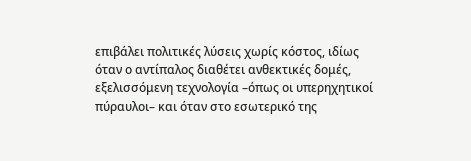επιβάλει πολιτικές λύσεις χωρίς κόστος, ιδίως όταν ο αντίπαλος διαθέτει ανθεκτικές δομές, εξελισσόμενη τεχνολογία –όπως οι υπερηχητικοί πύραυλοι– και όταν στο εσωτερικό της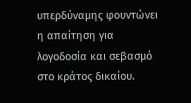υπερδύναμης φουντώνει η απαίτηση για λογοδοσία και σεβασμό στο κράτος δικαίου.